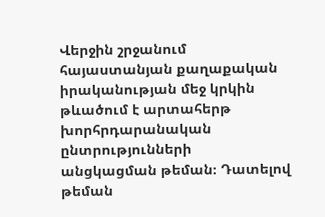Վերջին շրջանում
հայաստանյան քաղաքական իրականության մեջ կրկին թևածում է արտահերթ խորհրդարանական ընտրությունների
անցկացման թեման։ Դատելով թեման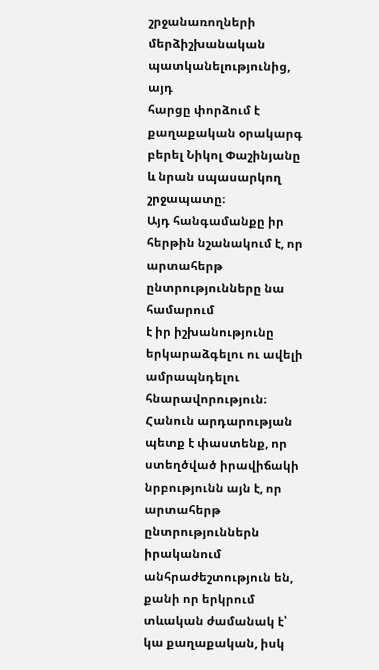շրջանառողների մերձիշխանական պատկանելությունից, այդ
հարցը փորձում է քաղաքական օրակարգ բերել Նիկոլ Փաշինյանը և նրան սպասարկող շրջապատը։
Այդ հանգամանքը իր հերթին նշանակում է, որ արտահերթ ընտրությունները նա համարում
է իր իշխանությունը երկարաձգելու ու ավելի ամրապնդելու հնարավորություն։
Հանուն արդարության
պետք է փաստենք, որ ստեղծված իրավիճակի նրբությունն այն է, որ արտահերթ ընտրություններն
իրականում անհրաժեշտություն են, քանի որ երկրում տևական ժամանակ է՝ կա քաղաքական, իսկ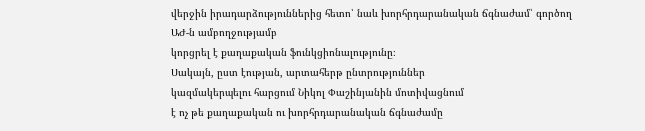վերջին իրադարձություններից հետո՝ նաև խորհրդարանական ճգնաժամ՝ գործող ԱԺ-ն ամբողջությամբ
կորցրել է քաղաքական ֆունկցիոնալությունը։
Սակայն, ըստ էության, արտահերթ ընտրություններ
կազմակերպելու հարցում Նիկոլ Փաշինյանին մոտիվացնում
է ոչ թե քաղաքական ու խորհրդարանական ճգնաժամը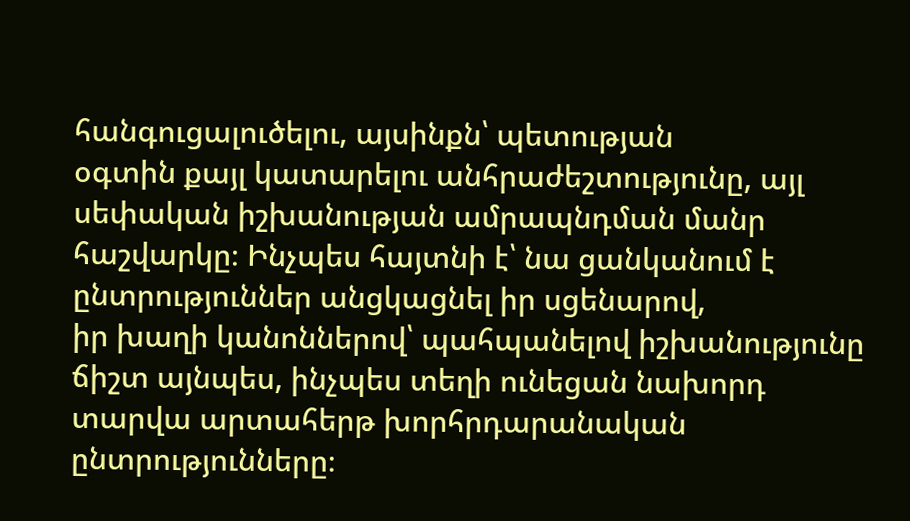հանգուցալուծելու, այսինքն՝ պետության
օգտին քայլ կատարելու անհրաժեշտությունը, այլ սեփական իշխանության ամրապնդման մանր
հաշվարկը։ Ինչպես հայտնի է՝ նա ցանկանում է ընտրություններ անցկացնել իր սցենարով,
իր խաղի կանոններով՝ պահպանելով իշխանությունը ճիշտ այնպես, ինչպես տեղի ունեցան նախորդ
տարվա արտահերթ խորհրդարանական ընտրությունները։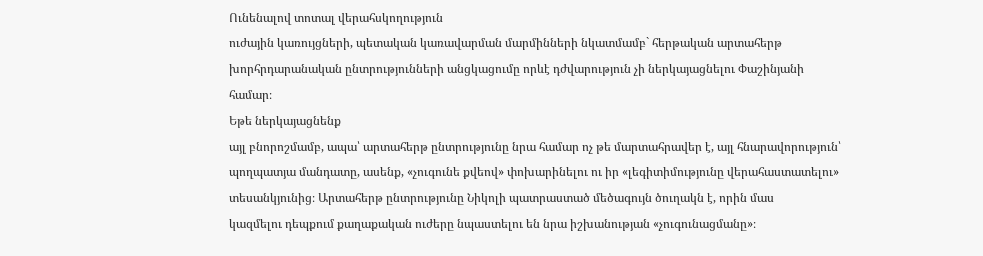Ունենալով տոտալ վերահսկողություն
ուժային կառույցների, պետական կառավարման մարմինների նկատմամբ` հերթական արտահերթ
խորհրդարանական ընտրությունների անցկացումը որևէ դժվարություն չի ներկայացնելու Փաշինյանի
համար։
Եթե ներկայացնենք
այլ բնորոշմամբ, ապա՝ արտահերթ ընտրությունը նրա համար ոչ թե մարտահրավեր է, այլ հնարավորություն՝
պողպատյա մանդատը, ասենք, «չուգունե քվեով» փոխարինելու ու իր «լեգիտիմությունը վերահաստատելու»
տեսանկյունից։ Արտահերթ ընտրությունը Նիկոլի պատրաստած մեծագույն ծուղակն է, որին մաս
կազմելու դեպքում քաղաքական ուժերը նպաստելու են նրա իշխանության «չուգունացմանը»։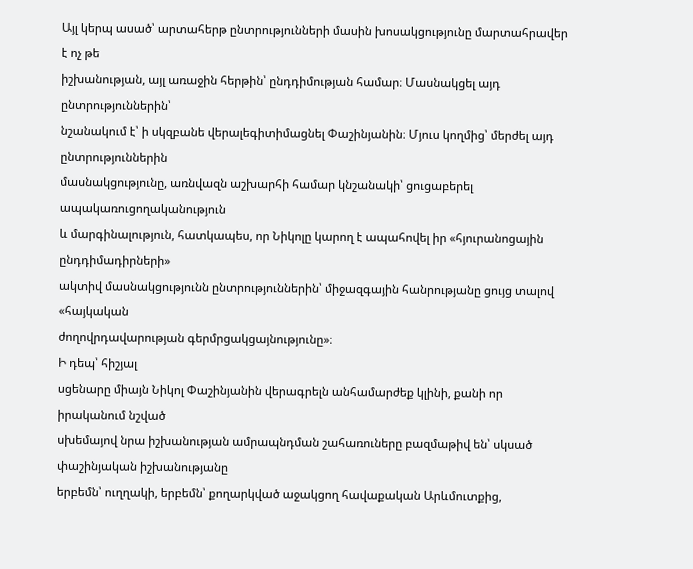Այլ կերպ ասած՝ արտահերթ ընտրությունների մասին խոսակցությունը մարտահրավեր է ոչ թե
իշխանության, այլ առաջին հերթին՝ ընդդիմության համար։ Մասնակցել այդ ընտրություններին՝
նշանակում է՝ ի սկզբանե վերալեգիտիմացնել Փաշինյանին։ Մյուս կողմից՝ մերժել այդ ընտրություններին
մասնակցությունը, առնվազն աշխարհի համար կնշանակի՝ ցուցաբերել ապակառուցողականություն
և մարգինալություն, հատկապես, որ Նիկոլը կարող է ապահովել իր «հյուրանոցային ընդդիմադիրների»
ակտիվ մասնակցությունն ընտրություններին՝ միջազգային հանրությանը ցույց տալով «հայկական
ժողովրդավարության գերմրցակցայնությունը»։
Ի դեպ՝ հիշյալ
սցենարը միայն Նիկոլ Փաշինյանին վերագրելն անհամարժեք կլինի, քանի որ իրականում նշված
սխեմայով նրա իշխանության ամրապնդման շահառուները բազմաթիվ են՝ սկսած փաշինյական իշխանությանը
երբեմն՝ ուղղակի, երբեմն՝ քողարկված աջակցող հավաքական Արևմուտքից,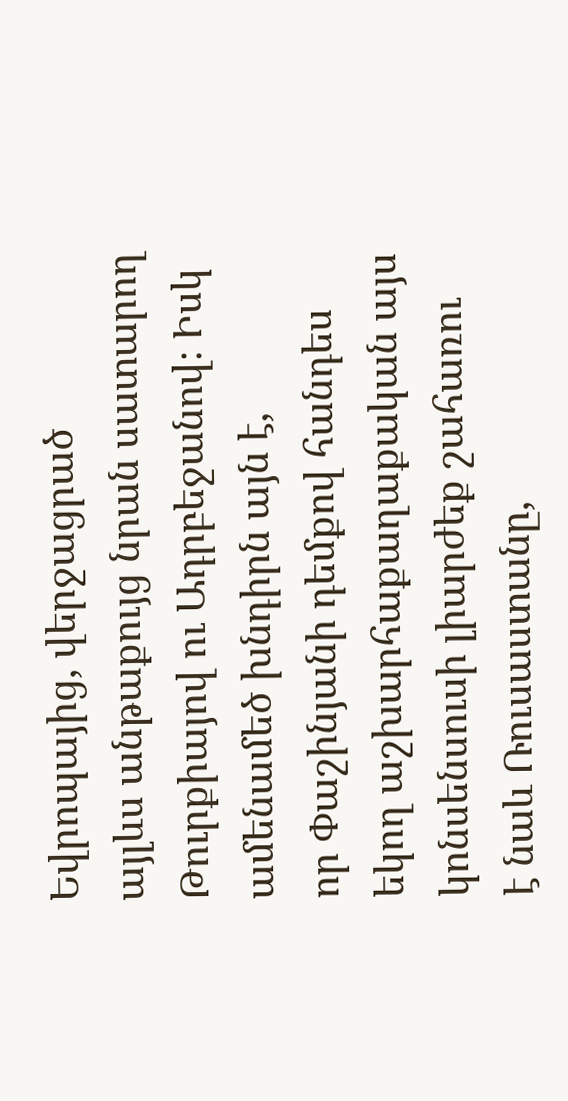Եվրոպայից, վերջացրած
այլևս անթաքույց նրան սատարող Թուրքիայով ու Ադրբեջանով։ Իսկ ամենամեծ խնդիրն այն է,
որ Փաշինյանի դեմքով հանդես եկող աշխարհաքաղաքական այս կոնսենսուսի լիարժեք շահառու
է նաև Ռուսաստանը,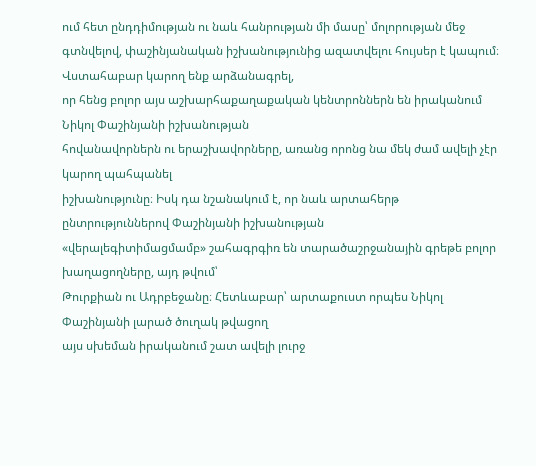ում հետ ընդդիմության ու նաև հանրության մի մասը՝ մոլորության մեջ
գտնվելով, փաշինյանական իշխանությունից ազատվելու հույսեր է կապում։
Վստահաբար կարող ենք արձանագրել,
որ հենց բոլոր այս աշխարհաքաղաքական կենտրոններն են իրականում Նիկոլ Փաշինյանի իշխանության
հովանավորներն ու երաշխավորները, առանց որոնց նա մեկ ժամ ավելի չէր կարող պահպանել
իշխանությունը։ Իսկ դա նշանակում է, որ նաև արտահերթ ընտրություններով Փաշինյանի իշխանության
«վերալեգիտիմացմամբ» շահագրգիռ են տարածաշրջանային գրեթե բոլոր խաղացողները, այդ թվում՝
Թուրքիան ու Ադրբեջանը։ Հետևաբար՝ արտաքուստ որպես Նիկոլ Փաշինյանի լարած ծուղակ թվացող
այս սխեման իրականում շատ ավելի լուրջ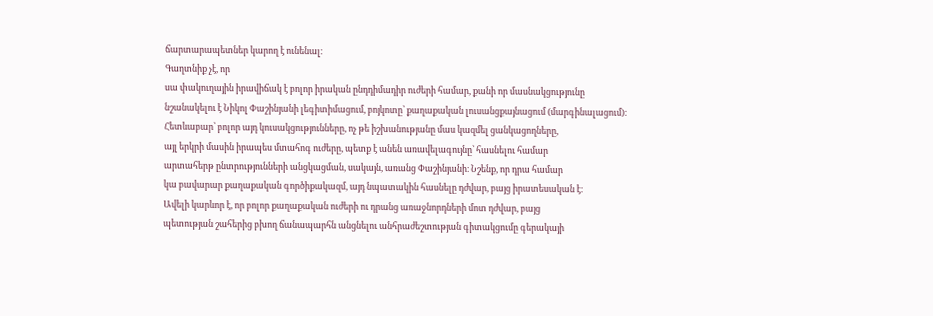ճարտարապետներ կարող է ունենալ։
Գաղտնիք չէ, որ
սա փակուղային իրավիճակ է բոլոր իրական ընդդիմադիր ուժերի համար, քանի որ մասնակցությունը
նշանակելու է Նիկոլ Փաշինյանի լեգիտիմացում, բոյկոտը՝ քաղաքական լուսանցքայնացում (մարգինալացում)։
Հետևաբար՝ բոլոր այդ կուսակցությունները, ոչ թե իշխանությանը մաս կազմել ցանկացողները,
այլ երկրի մասին իրապես մտահոգ ուժերը, պետք է անեն առավելագույնը՝ հասնելու համար
արտահերթ ընտրությունների անցկացման, սակայն, առանց Փաշինյանի։ Նշենք, որ դրա համար
կա բավարար քաղաքական գործիքակազմ, այդ նպատակին հասնելը դժվար, բայց իրատեսական է։
Ավելի կարևոր է, որ բոլոր քաղաքական ուժերի ու դրանց առաջնորդների մոտ դժվար, բայց
պետության շահերից բխող ճանապարհն անցնելու անհրաժեշտության գիտակցումը գերակայի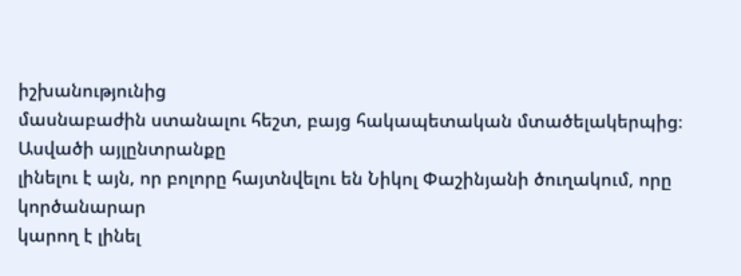իշխանությունից
մասնաբաժին ստանալու հեշտ, բայց հակապետական մտածելակերպից։
Ասվածի այլընտրանքը
լինելու է այն, որ բոլորը հայտնվելու են Նիկոլ Փաշինյանի ծուղակում, որը կործանարար
կարող է լինել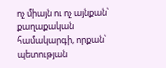ոչ միայն ու ոչ այնքան՝ քաղաքական համակարգի, որքան՝ պետության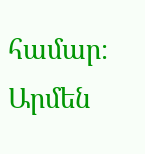համար։
Արմեն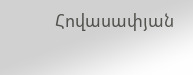Հովասափյան